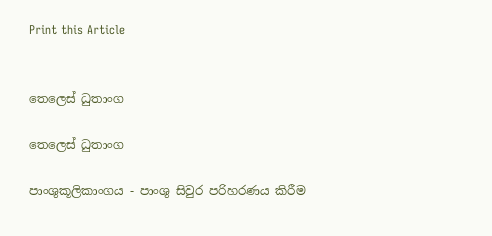Print this Article


තෙලෙස් ධුතාංග

තෙලෙස් ධුතාංග

පාංශුකූලිකාංගය - පාංශු සිවුර පරිහරණය කිරීම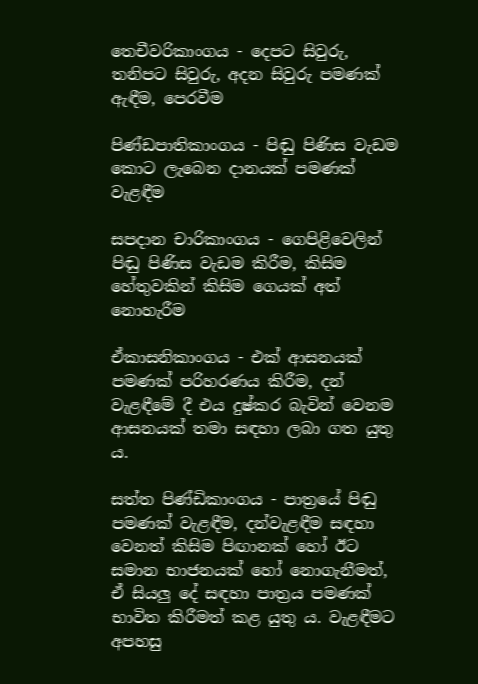තෙචීවරිකාංගය - දෙපට සිවුරු, තනිපට සිවුරු, අදන සිවුරු පමණක් ඇඳීම, පෙරවීම

පිණ්ඩපාතිකාංගය - පිඬු පිණිස වැඩම කොට ලැබෙන දානයක් පමණක් වැළඳීම

සපදාන චාරිකාංගය - ගෙපිළිවෙලින් පිඬු පිණිස වැඩම කිරීම, කිසිම හේතුවකින් කිසිම ගෙයක් අත් නොහැරීම

ඒකාසනිකාංගය - එක් ආසනයක් පමණක් පරිහරණය කිරීම, දන් වැළඳීමේ දී එය දුෂ්කර බැවින් වෙනම ආසනයක් තමා සඳහා ලබා ගත යුතු ය.

සත්ත පිණ්ඩිකාංගය - පාත්‍රයේ පිඬු පමණක් වැළඳීම, දන්වැළඳීම සඳහා වෙනත් කිසිම පිඟානක් හෝ ඊට සමාන භාජනයක් හෝ නොගැනීමත්, ඒ සියලු දේ සඳහා පාත්‍රය පමණක් භාවිත කිරීමත් කළ යුතු ය. වැළඳීමට අපහසු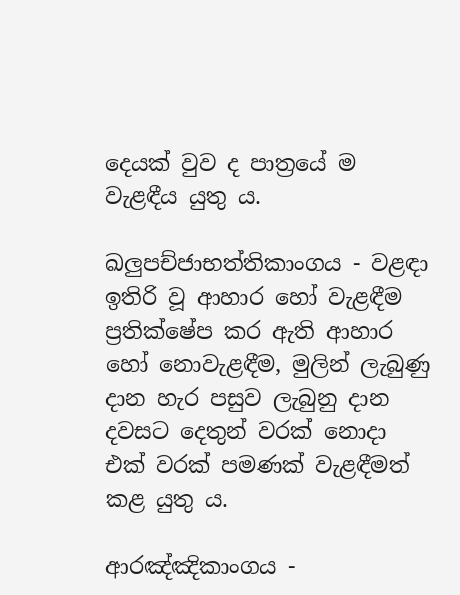දෙයක් වුව ද පාත්‍රයේ ම වැළඳීය යුතු ය.

ඛලුපච්ජාභත්තිකාංගය - වළඳා ඉතිරි වූ ආහාර හෝ වැළඳීම ප්‍රතික්ෂේප කර ඇති ආහාර හෝ නොවැළඳීම, මුලින් ලැබුණු දාන හැර පසුව ලැබුනු දාන දවසට දෙතුන් වරක් නොදා එක් වරක් පමණක් වැළඳීමත් කළ යුතු ය.

ආරඤ්ඤිකාංගය -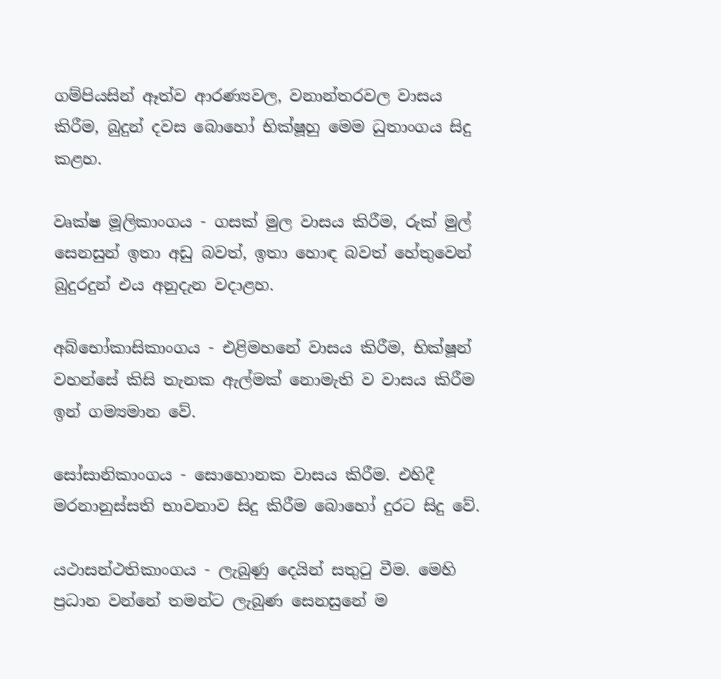ගම්පියසින් ඈත්ව ආරණ්‍යවල, වනාන්තරවල වාසය කිරීම, බුදුන් දවස බොහෝ භික්ෂූහු මෙම ධුතාංගය සිදු කළහ.

වෘක්ෂ මූලිකාංගය - ගසක් මුල වාසය කිරීම, රුක් මුල් සෙනසුන් ඉතා අඩු බවත්, ඉතා හොඳ බවත් හේතුවෙන් බුදුරදුන් එය අනුදැන වදාළහ.

අබ්භෝකාසිකාංගය - එළිමහනේ වාසය කිරීම, භික්ෂූන් වහන්සේ කිසි තැනක ඇල්මක් නොමැති ව වාසය කිරීම ඉන් ගම්‍යමාන වේ.

සෝසානිකාංගය - සොහොනක වාසය කිරීම. එහිදී මරනානුස්සති භාවනාව සිදු කිරීම බොහෝ දුරට සිදු වේ.

යථාසන්ථතිකාංගය - ලැබුණු දෙයින් සතුටු වීම. මෙහි ප්‍රධාන වන්නේ තමන්ට ලැබුණ සෙනසුනේ ම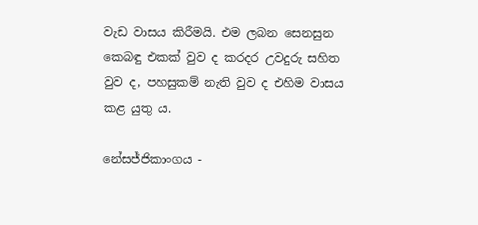වැඩ වාසය කිරීමයි. එම ලබන සෙනසුන කෙබඳු එකක් වුව ද කරදර උවදුරු සහිත වුව ද, පහසුකම් නැති වුව ද එහිම වාසය කළ යුතු ය.

නේසජ්ජිකාංගය -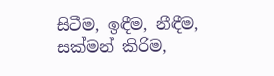සිටීම, ඉඳීම, නීඳීම, සක්මන් කිරිම,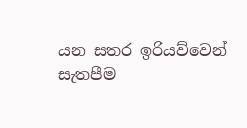යන සතර ඉරියව්වෙන් සැතපීම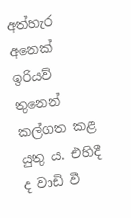අත්හැර අනෙක් ඉරියව් තුනෙන් කල්ගත කළ යුතු ය. එහිදී ද වාඩි වී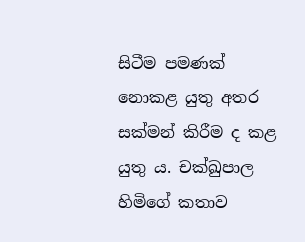සිටීම පමණක් නොකළ යුතු අතර සක්මන් කිරීම ද කළ යුතු ය. චක්ඛුපාල හිමිගේ කතාව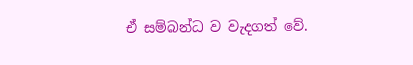ඒ සම්බන්ධ ව වැදගත් වේ.